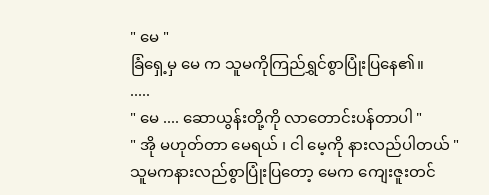" မေ "
ခြံရှေ့မှ မေ က သူမကိုကြည်ရွှင်စွာပြုံးပြနေ၏။
.....
" မေ .... ဆောယွန်းတို့ကို လာတောင်းပန်တာပါ "
" အို မဟုတ်တာ မေရယ် ၊ ငါ မေ့ကို နားလည်ပါတယ် "
သူမကနားလည်စွာပြုံးပြတော့ မေက ကျေးဇူးတင်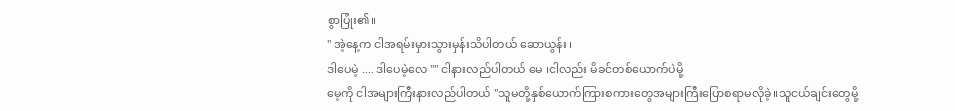စွာပြုံး၏။
" အဲ့နေ့က ငါအရမ်းမှားသွားမှန်းသိပါတယ် ဆောယွန်း ၊
ဒါပေမဲ့ .... ဒါပေမဲ့လေ "" ငါနားလည်ပါတယ် မေ ၊ငါလည်း မိခင်တစ်ယောက်ပဲမို့
မေ့ကို ငါအများကြီးနားလည်ပါတယ် "သူမတို့နှစ်ယောက်ကြားစကားတွေအများကြီးပြောစရာမလိုခဲ့။သူငယ်ချင်းတွေမို့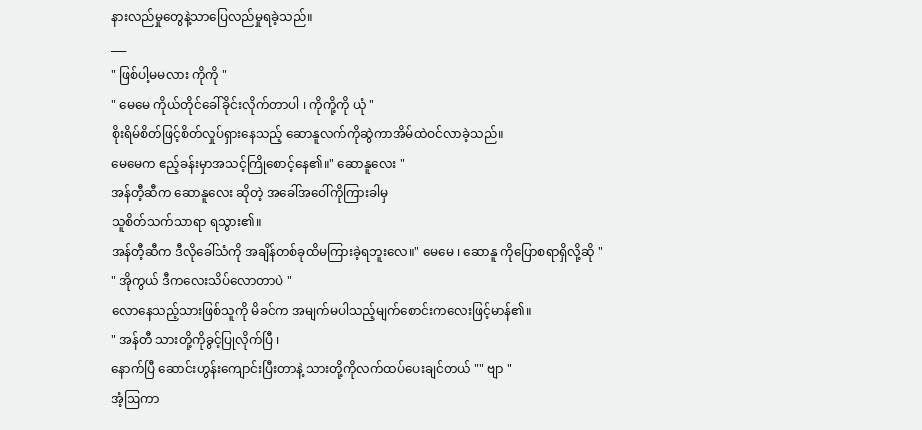နားလည်မှုတွေနဲ့သာပြေလည်မှုရခဲ့သည်။
___
" ဖြစ်ပါ့မမလား ကိုကို "
" မေမေ ကိုယ်တိုင်ခေါ်ခိုင်းလိုက်တာပါ ၊ ကိုကို့ကို ယုံ "
စိုးရိမ်စိတ်ဖြင့်စိတ်လှုပ်ရှားနေသည့် ဆောနူလက်ကိုဆွဲကာအိမ်ထဲဝင်လာခဲ့သည်။
မေမေက ဧည့်ခန်းမှာအသင့်ကြိုစောင့်နေ၏။" ဆောနူလေး "
အန်တီ့ဆီက ဆောနူလေး ဆိုတဲ့ အခေါ်အဝေါ်ကိုကြားခါမှ
သူစိတ်သက်သာရာ ရသွား၏။
အန်တီ့ဆီက ဒီလိုခေါ်သံကို အချိန်တစ်ခုထိမကြားခဲ့ရဘူးလေ။" မေမေ ၊ ဆောနူ ကိုပြောစရာရှိလို့ဆို "
" အိုကွယ် ဒီကလေးသိပ်လောတာပဲ "
လောနေသည့်သားဖြစ်သူကို မိခင်က အမျက်မပါသည့်မျက်စောင်းကလေးဖြင့်မာန်၏။
" အန်တီ သားတို့ကိုခွင့်ပြုလိုက်ပြီ ၊
နောက်ပြီ ဆောင်းဟွန်းကျောင်းပြီးတာနဲ့ သားတို့ကိုလက်ထပ်ပေးချင်တယ် "" ဗျာ "
အံ့ဩကာ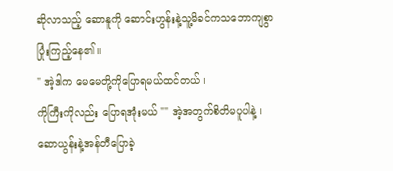ဆိုလာသည့် ဆောနူကို ဆောင်းဟွန်းနဲ့သူ့မိခင်ကသဘောကျစွာပြုံးကြည့်နေ၏။
" အဲ့ဒါက မေမေတို့ကိုပြောရမယ်ထင်တယ် ၊
ကိုကြီးကိုလည်း ပြောရအုံးမယ် "" အဲ့အတွက်စိတိမပူပါနဲ့ ၊ ဆောယွန်းနဲ့အန်တီပြောခဲ့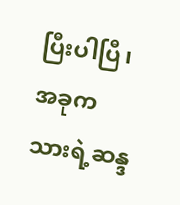ပြီးပါပြီ၊
အခုက သားရဲ့ဆန္ဒ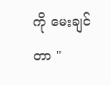ကို မေးချင်တာ "